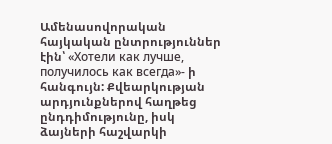Ամենասովորական հայկական ընտրություններ էին՝ «Хотели как лучше, получилось как всегда»- ի հանգույն: Քվեարկության արդյունքներով հաղթեց ընդդիմությունը, իսկ ձայների հաշվարկի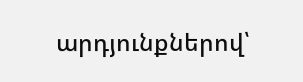արդյունքներով՝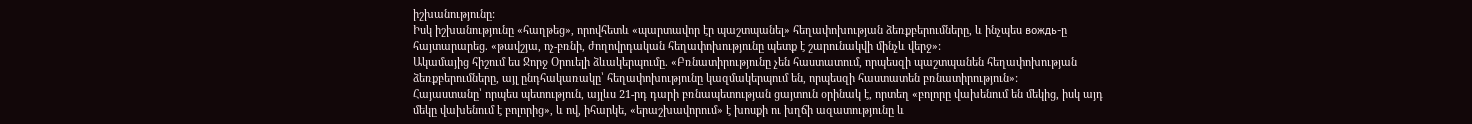իշխանությունը:
Իսկ իշխանությունը «հաղթեց», որովհետև «պարտավոր էր պաշտպանել» հեղափոխության ձեռքբերումները, և ինչպես вождь-ը հայտարարեց. «թավշյա, ոչ-բռնի, ժողովրդական հեղափոխությունը պետք է շարունակվի մինչև վերջ»:
Ակամայից հիշում ես Ջորջ Օրուելի ձևակերպումը. «Բռնատիրությունը չեն հաստատում, որպեսզի պաշտպանեն հեղափոխության ձեռքբերումները, այլ ընդհակառակը՝ հեղափոխությունը կազմակերպում են, որպեսզի հաստատեն բռնատիրություն»:
Հայաստանը՝ որպես պետություն, այլևս 21-րդ դարի բռնապետության ցայտուն օրինակ է, որտեղ «բոլորը վախենում են մեկից, իսկ այդ մեկը վախենում է բոլորից», և ով, իհարկե, «երաշխավորում» է խոսքի ու խղճի ազատությունը և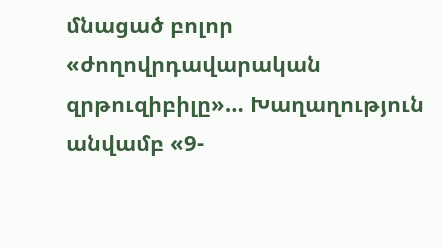մնացած բոլոր «ժողովրդավարական զրթուզիբիլը»… Խաղաղություն անվամբ «9-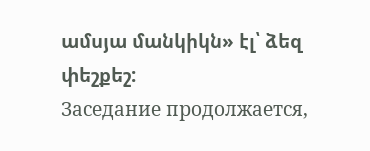ամսյա մանկիկն» էլ՝ ձեզ փեշքեշ:
Заседание продолжается,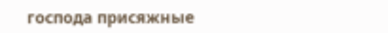господа присяжные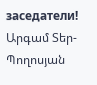заседатели!
Արգամ Տեր-Պողոսյան